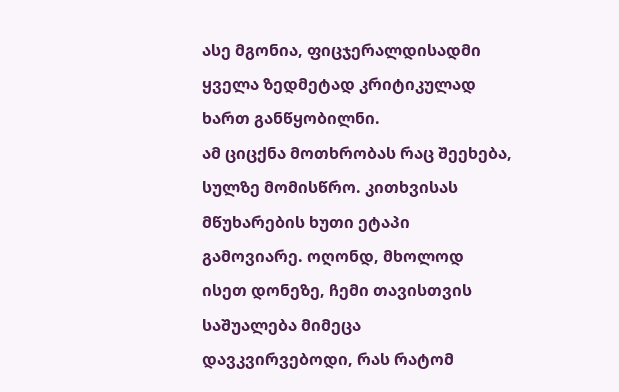ასე მგონია, ფიცჯერალდისადმი ყველა ზედმეტად კრიტიკულად ხართ განწყობილნი.
ამ ციცქნა მოთხრობას რაც შეეხება, სულზე მომისწრო. კითხვისას მწუხარების ხუთი ეტაპი გამოვიარე. ოღონდ, მხოლოდ ისეთ დონეზე, ჩემი თავისთვის საშუალება მიმეცა დავკვირვებოდი, რას რატომ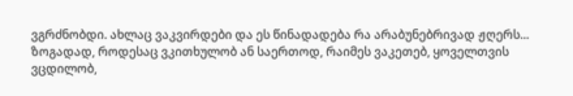ვგრძნობდი. ახლაც ვაკვირდები და ეს წინადადება რა არაბუნებრივად ჟღერს...
ზოგადად, როდესაც ვკითხულობ ან საერთოდ, რაიმეს ვაკეთებ, ყოველთვის ვცდილობ,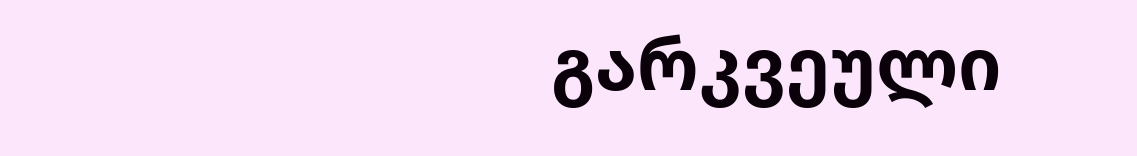გარკვეული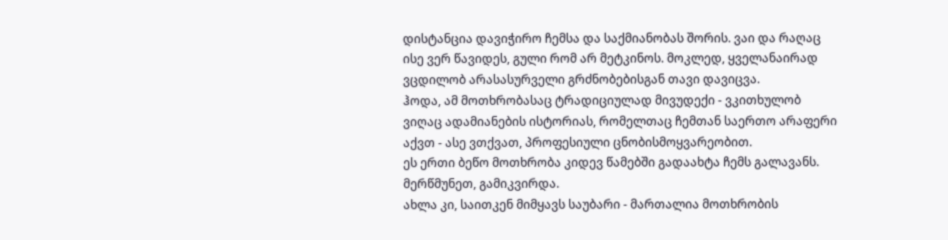დისტანცია დავიჭირო ჩემსა და საქმიანობას შორის. ვაი და რაღაც ისე ვერ წავიდეს, გული რომ არ მეტკინოს. მოკლედ, ყველანაირად ვცდილობ არასასურველი გრძნობებისგან თავი დავიცვა.
ჰოდა, ამ მოთხრობასაც ტრადიციულად მივუდექი - ვკითხულობ ვიღაც ადამიანების ისტორიას, რომელთაც ჩემთან საერთო არაფერი აქვთ - ასე ვთქვათ, პროფესიული ცნობისმოყვარეობით.
ეს ერთი ბეწო მოთხრობა კიდევ წამებში გადაახტა ჩემს გალავანს. მერწმუნეთ, გამიკვირდა.
ახლა კი, საითკენ მიმყავს საუბარი - მართალია მოთხრობის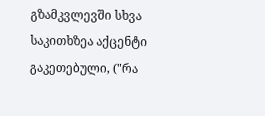გზამკვლევში სხვა საკითხზეა აქცენტი გაკეთებული, ("რა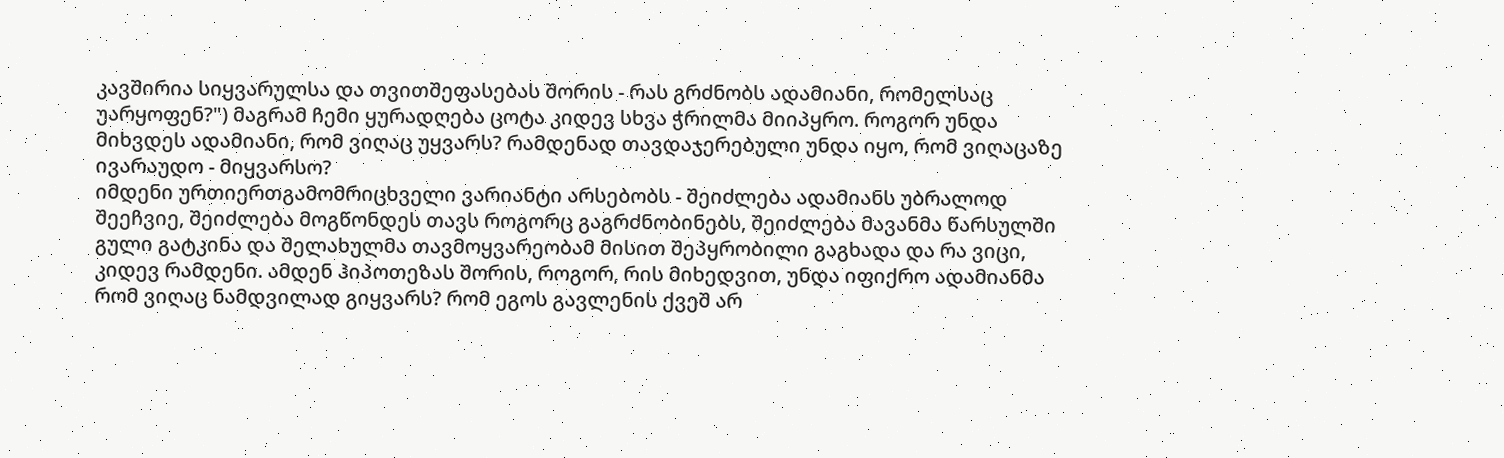კავშირია სიყვარულსა და თვითშეფასებას შორის - რას გრძნობს ადამიანი, რომელსაც უარყოფენ?") მაგრამ ჩემი ყურადღება ცოტა კიდევ სხვა ჭრილმა მიიპყრო. როგორ უნდა მიხვდეს ადამიანი, რომ ვიღაც უყვარს? რამდენად თავდაჯერებული უნდა იყო, რომ ვიღაცაზე ივარაუდო - მიყვარსო?
იმდენი ურთიერთგამომრიცხველი ვარიანტი არსებობს - შეიძლება ადამიანს უბრალოდ შეეჩვიე, შეიძლება მოგწონდეს თავს როგორც გაგრძნობინებს, შეიძლება მავანმა წარსულში გული გატკინა და შელახულმა თავმოყვარეობამ მისით შეპყრობილი გაგხადა და რა ვიცი, კიდევ რამდენი. ამდენ ჰიპოთეზას შორის, როგორ, რის მიხედვით, უნდა იფიქრო ადამიანმა რომ ვიღაც ნამდვილად გიყვარს? რომ ეგოს გავლენის ქვეშ არ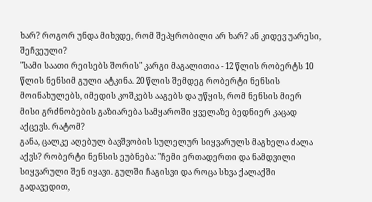ხარ? როგორ უნდა მიხვდე, რომ შეპყრობილი არ ხარ? ან კიდევ უარესი, შეჩვეული?
"სამი საათი რეისებს შორის" კარგი მაგალითია - 12 წლის რობერტს 10 წლის ნენსიმ გული ატკინა. 20 წლის შემდეგ რობერტი ნენსის მოინახულებს, იმედის კოშკებს ააგებს და უწყის, რომ ნენსის მიერ მისი გრძნობების გაზიარება სამყაროში ყველაზე ბედნიერ კაცად აქცევს. რატომ?
განა, ცალკე აღებულ ბავშვობის სულელურ სიყვარულს მაგხელა ძალა აქვს? რობერტი ნენსის ეუბნება: "ჩემი ერთადერთი და ნამდვილი სიყვარული შენ იყავი. გულში ჩაგისვი და როცა სხვა ქალაქში გადავედით,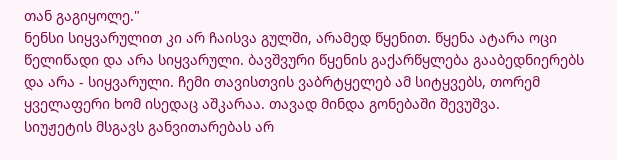თან გაგიყოლე."
ნენსი სიყვარულით კი არ ჩაისვა გულში, არამედ წყენით. წყენა ატარა ოცი წელიწადი და არა სიყვარული. ბავშვური წყენის გაქარწყლება გააბედნიერებს და არა - სიყვარული. ჩემი თავისთვის ვაბრტყელებ ამ სიტყვებს, თორემ ყველაფერი ხომ ისედაც აშკარაა. თავად მინდა გონებაში შევუშვა.
სიუჟეტის მსგავს განვითარებას არ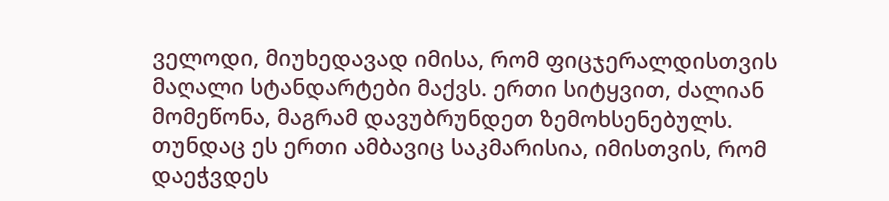ველოდი, მიუხედავად იმისა, რომ ფიცჯერალდისთვის მაღალი სტანდარტები მაქვს. ერთი სიტყვით, ძალიან მომეწონა, მაგრამ დავუბრუნდეთ ზემოხსენებულს.
თუნდაც ეს ერთი ამბავიც საკმარისია, იმისთვის, რომ დაეჭვდეს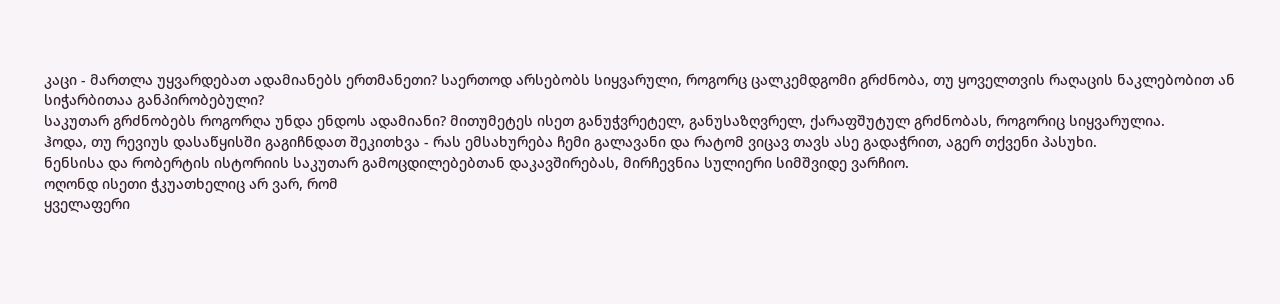კაცი - მართლა უყვარდებათ ადამიანებს ერთმანეთი? საერთოდ არსებობს სიყვარული, როგორც ცალკემდგომი გრძნობა, თუ ყოველთვის რაღაცის ნაკლებობით ან სიჭარბითაა განპირობებული?
საკუთარ გრძნობებს როგორღა უნდა ენდოს ადამიანი? მითუმეტეს ისეთ განუჭვრეტელ, განუსაზღვრელ, ქარაფშუტულ გრძნობას, როგორიც სიყვარულია.
ჰოდა, თუ რევიუს დასაწყისში გაგიჩნდათ შეკითხვა - რას ემსახურება ჩემი გალავანი და რატომ ვიცავ თავს ასე გადაჭრით, აგერ თქვენი პასუხი.
ნენსისა და რობერტის ისტორიის საკუთარ გამოცდილებებთან დაკავშირებას, მირჩევნია სულიერი სიმშვიდე ვარჩიო.
ოღონდ ისეთი ჭკუათხელიც არ ვარ, რომ
ყველაფერი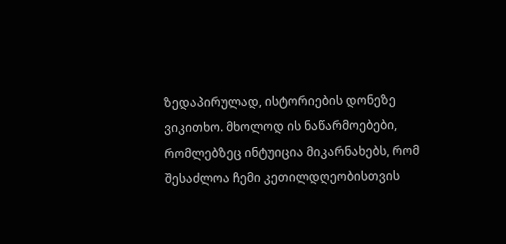ზედაპირულად, ისტორიების დონეზე ვიკითხო. მხოლოდ ის ნაწარმოებები, რომლებზეც ინტუიცია მიკარნახებს, რომ შესაძლოა ჩემი კეთილდღეობისთვის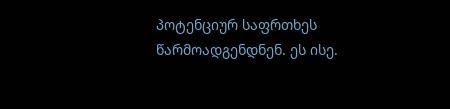პოტენციურ საფრთხეს წარმოადგენდნენ. ეს ისე.